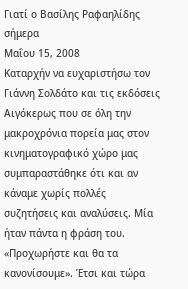Γιατί ο Βασίλης Ραφαηλίδης σήμερα
Μαΐου 15, 2008
Καταρχήν να ευχαριστήσω τον Γιάννη Σολδάτο και τις εκδόσεις Αιγόκερως που σε όλη την μακροχρόνια πορεία μας στον κινηματογραφικό χώρο μας συμπαραστάθηκε ότι και αν κάναμε χωρίς πολλές συζητήσεις και αναλύσεις. Μία ήταν πάντα η φράση του. «Προχωρήστε και θα τα κανονίσουμε». Έτσι και τώρα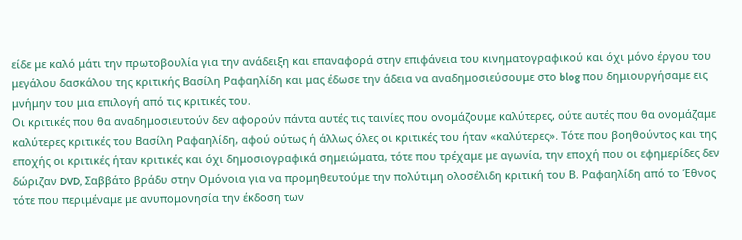είδε με καλό μάτι την πρωτοβουλία για την ανάδειξη και επαναφορά στην επιφάνεια του κινηματογραφικού και όχι μόνο έργου του μεγάλου δασκάλου της κριτικής Βασίλη Ραφαηλίδη και μας έδωσε την άδεια να αναδημοσιεύσουμε στο blog που δημιουργήσαμε εις μνήμην του μια επιλογή από τις κριτικές του.
Οι κριτικές που θα αναδημοσιευτούν δεν αφορούν πάντα αυτές τις ταινίες που ονομάζουμε καλύτερες, ούτε αυτές που θα ονομάζαμε καλύτερες κριτικές του Βασίλη Ραφαηλίδη, αφού ούτως ή άλλως όλες οι κριτικές του ήταν «καλύτερες». Τότε που βοηθούντος και της εποχής οι κριτικές ήταν κριτικές και όχι δημοσιογραφικά σημειώματα, τότε που τρέχαμε με αγωνία, την εποχή που οι εφημερίδες δεν δώριζαν DVD, Σαββάτο βράδυ στην Ομόνοια για να προμηθευτούμε την πολύτιμη ολοσέλιδη κριτική του Β. Ραφαηλίδη από το Έθνος τότε που περιμέναμε με ανυπομονησία την έκδοση των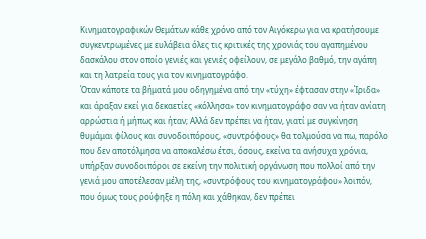Κινηματογραφικών Θεμάτων κάθε χρόνο από τον Αιγόκερω για να κρατήσουμε συγκεντρωμένες με ευλάβεια όλες τις κριτικές της χρονιάς του αγαπημένου δασκάλου στον οποίο γενιές και γενιές οφείλουν, σε μεγάλο βαθμό, την αγάπη και τη λατρεία τους για τον κινηματογράφο.
Όταν κάποτε τα βήματά μου οδηγημένα από την «τύχη» έφτασαν στην «Ίριδα» και άραξαν εκεί για δεκαετίες «κόλλησα» τον κινηματογράφο σαν να ήταν ανίατη αρρώστια ή μήπως και ήταν; Αλλά δεν πρέπει να ήταν, γιατί με συγκίνηση θυμάμαι φίλους και συνοδοιπόρους, «συντρόφους» θα τολμούσα να πω, παρόλο που δεν αποτόλμησα να αποκαλέσω έτσι, όσους, εκείνα τα ανήσυχα χρόνια, υπήρξαν συνοδοιπόροι σε εκείνη την πολιτική οργάνωση που πολλοί από την γενιά μου αποτέλεσαν μέλη της, «συντρόφους του κινηματογράφου» λοιπόν, που όμως τους ρούφηξε η πόλη και χάθηκαν, δεν πρέπει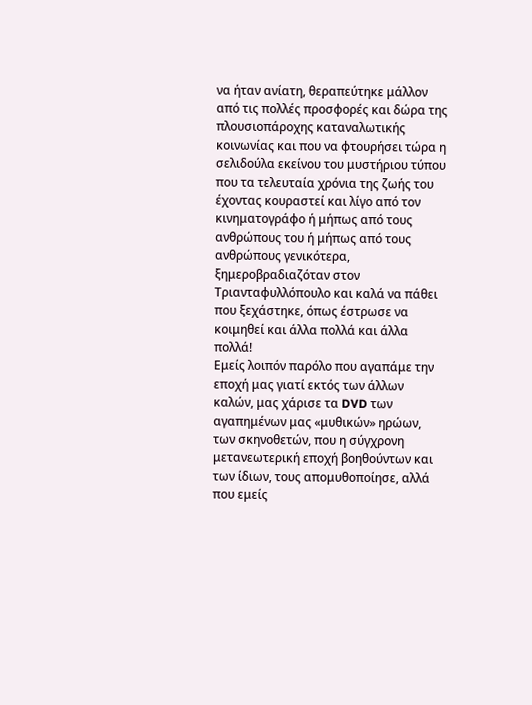να ήταν ανίατη, θεραπεύτηκε μάλλον από τις πολλές προσφορές και δώρα της πλουσιοπάροχης καταναλωτικής κοινωνίας και που να φτουρήσει τώρα η σελιδούλα εκείνου του μυστήριου τύπου που τα τελευταία χρόνια της ζωής του έχοντας κουραστεί και λίγο από τον κινηματογράφο ή μήπως από τους ανθρώπους του ή μήπως από τους ανθρώπους γενικότερα, ξημεροβραδιαζόταν στον Τριανταφυλλόπουλο και καλά να πάθει που ξεχάστηκε, όπως έστρωσε να κοιμηθεί και άλλα πολλά και άλλα πολλά!
Εμείς λοιπόν παρόλο που αγαπάμε την εποχή μας γιατί εκτός των άλλων καλών, μας χάρισε τα DVD των αγαπημένων μας «μυθικών» ηρώων, των σκηνοθετών, που η σύγχρονη μετανεωτερική εποχή βοηθούντων και των ίδιων, τους απομυθοποίησε, αλλά που εμείς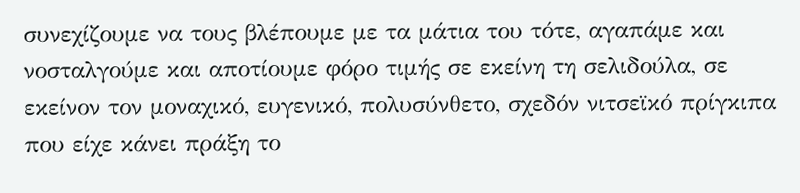συνεχίζουμε να τους βλέπουμε με τα μάτια του τότε, αγαπάμε και νοσταλγούμε και αποτίουμε φόρο τιμής σε εκείνη τη σελιδούλα, σε εκείνον τον μοναχικό, ευγενικό, πολυσύνθετο, σχεδόν νιτσεϊκό πρίγκιπα που είχε κάνει πράξη το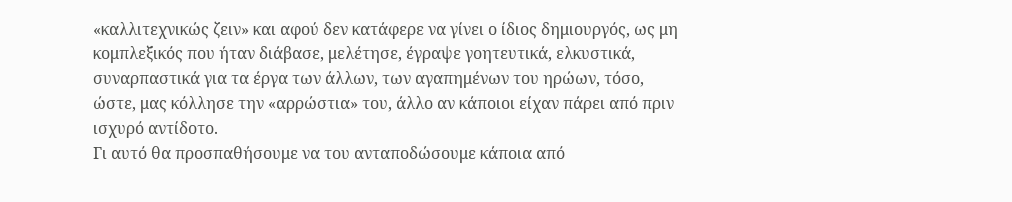«καλλιτεχνικώς ζειν» και αφού δεν κατάφερε να γίνει ο ίδιος δημιουργός, ως μη κομπλεξικός που ήταν διάβασε, μελέτησε, έγραψε γοητευτικά, ελκυστικά, συναρπαστικά για τα έργα των άλλων, των αγαπημένων του ηρώων, τόσο, ώστε, μας κόλλησε την «αρρώστια» του, άλλο αν κάποιοι είχαν πάρει από πριν ισχυρό αντίδοτο.
Γι αυτό θα προσπαθήσουμε να του ανταποδώσουμε κάποια από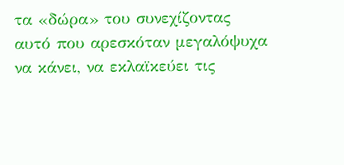τα «δώρα» του συνεχίζοντας αυτό που αρεσκόταν μεγαλόψυχα να κάνει, να εκλαϊκεύει τις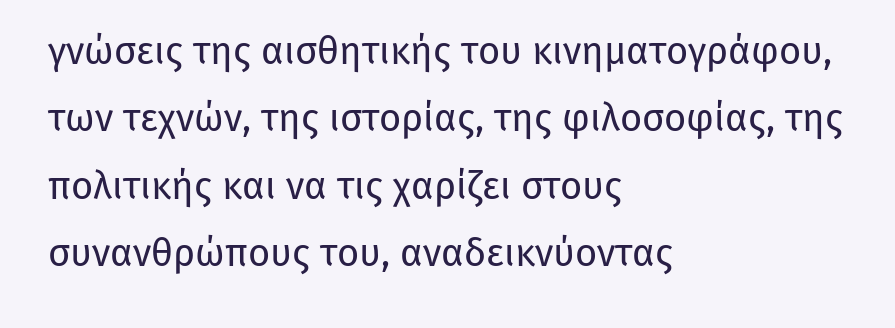γνώσεις της αισθητικής του κινηματογράφου, των τεχνών, της ιστορίας, της φιλοσοφίας, της πολιτικής και να τις χαρίζει στους συνανθρώπους του, αναδεικνύοντας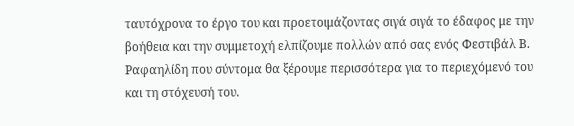ταυτόχρονα το έργο του και προετοιμάζοντας σιγά σιγά το έδαφος με την βοήθεια και την συμμετοχή ελπίζουμε πολλών από σας ενός Φεστιβάλ Β. Ραφαηλίδη που σύντομα θα ξέρουμε περισσότερα για το περιεχόμενό του και τη στόχευσή του.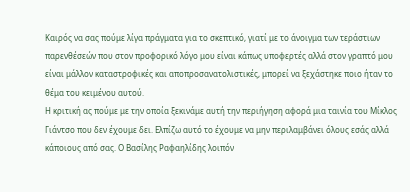Καιρός να σας πούμε λίγα πράγματα για το σκεπτικό, γιατί με το άνοιγμα των τεράστιων παρενθέσεών που στον προφορικό λόγο μου είναι κάπως υποφερτές αλλά στον γραπτό μου είναι μάλλον καταστροφικές και αποπροσανατολιστικές, μπορεί να ξεχάστηκε ποιο ήταν το θέμα του κειμένου αυτού.
Η κριτική ας πούμε με την οποία ξεκινάμε αυτή την περιήγηση αφορά μια ταινία του Μίκλος Γιάντσο που δεν έχουμε δει. Ελπίζω αυτό το έχουμε να μην περιλαμβάνει όλους εσάς αλλά κάποιους από σας. Ο Βασίλης Ραφαηλίδης λοιπόν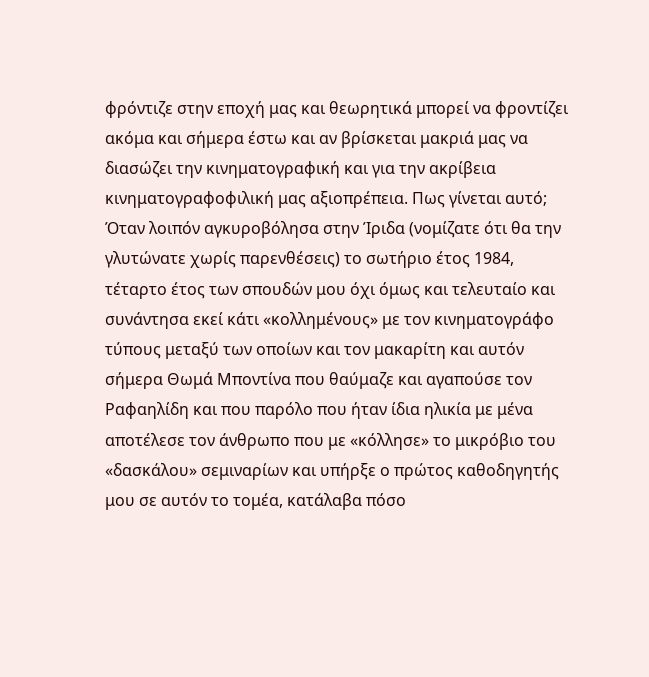φρόντιζε στην εποχή μας και θεωρητικά μπορεί να φροντίζει ακόμα και σήμερα έστω και αν βρίσκεται μακριά μας να διασώζει την κινηματογραφική και για την ακρίβεια κινηματογραφοφιλική μας αξιοπρέπεια. Πως γίνεται αυτό; Όταν λοιπόν αγκυροβόλησα στην Ίριδα (νομίζατε ότι θα την γλυτώνατε χωρίς παρενθέσεις) το σωτήριο έτος 1984, τέταρτο έτος των σπουδών μου όχι όμως και τελευταίο και συνάντησα εκεί κάτι «κολλημένους» με τον κινηματογράφο τύπους μεταξύ των οποίων και τον μακαρίτη και αυτόν σήμερα Θωμά Μποντίνα που θαύμαζε και αγαπούσε τον Ραφαηλίδη και που παρόλο που ήταν ίδια ηλικία με μένα αποτέλεσε τον άνθρωπο που με «κόλλησε» το μικρόβιο του «δασκάλου» σεμιναρίων και υπήρξε ο πρώτος καθοδηγητής μου σε αυτόν το τομέα, κατάλαβα πόσο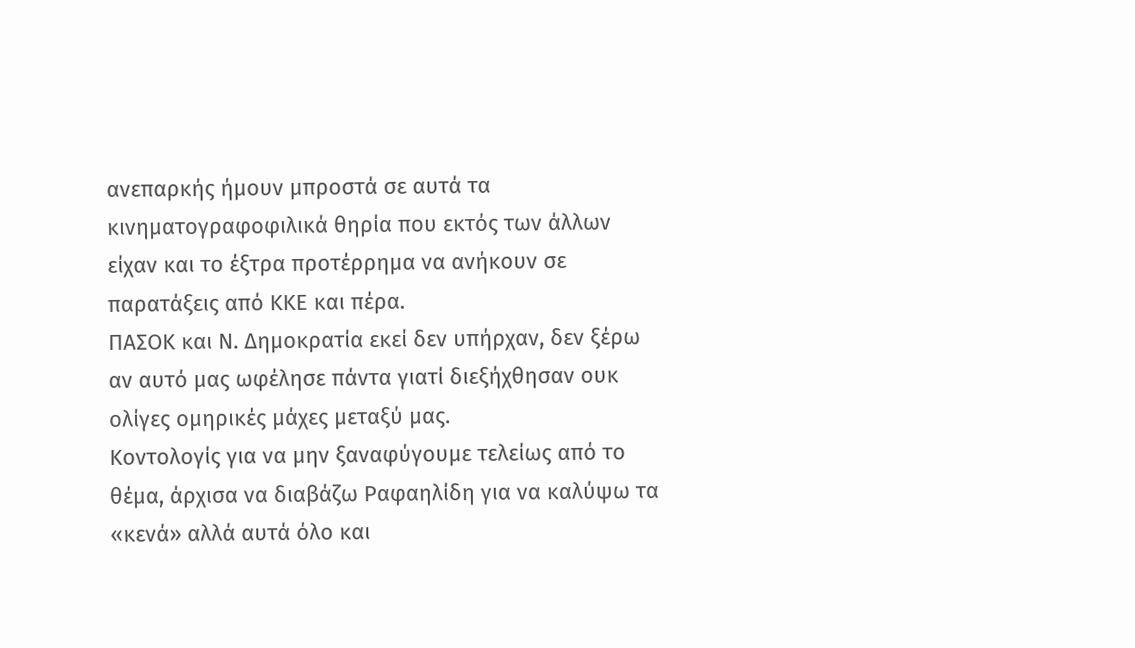ανεπαρκής ήμουν μπροστά σε αυτά τα κινηματογραφοφιλικά θηρία που εκτός των άλλων είχαν και το έξτρα προτέρρημα να ανήκουν σε παρατάξεις από ΚΚΕ και πέρα.
ΠΑΣΟΚ και Ν. Δημοκρατία εκεί δεν υπήρχαν, δεν ξέρω αν αυτό μας ωφέλησε πάντα γιατί διεξήχθησαν ουκ ολίγες ομηρικές μάχες μεταξύ μας.
Κοντολογίς για να μην ξαναφύγουμε τελείως από το θέμα, άρχισα να διαβάζω Ραφαηλίδη για να καλύψω τα «κενά» αλλά αυτά όλο και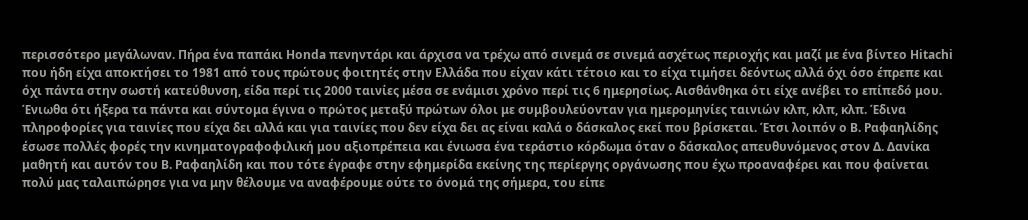περισσότερο μεγάλωναν. Πήρα ένα παπάκι Honda πενηντάρι και άρχισα να τρέχω από σινεμά σε σινεμά ασχέτως περιοχής και μαζί με ένα βίντεο Hitachi που ήδη είχα αποκτήσει το 1981 από τους πρώτους φοιτητές στην Ελλάδα που είχαν κάτι τέτοιο και το είχα τιμήσει δεόντως αλλά όχι όσο έπρεπε και όχι πάντα στην σωστή κατεύθυνση, είδα περί τις 2000 ταινίες μέσα σε ενάμισι χρόνο περί τις 6 ημερησίως. Αισθάνθηκα ότι είχε ανέβει το επίπεδό μου. Ένιωθα ότι ήξερα τα πάντα και σύντομα έγινα ο πρώτος μεταξύ πρώτων όλοι με συμβουλεύονταν για ημερομηνίες ταινιών κλπ, κλπ, κλπ. Έδινα πληροφορίες για ταινίες που είχα δει αλλά και για ταινίες που δεν είχα δει ας είναι καλά ο δάσκαλος εκεί που βρίσκεται. Έτσι λοιπόν ο Β. Ραφαηλίδης έσωσε πολλές φορές την κινηματογραφοφιλική μου αξιοπρέπεια και ένιωσα ένα τεράστιο κόρδωμα όταν ο δάσκαλος απευθυνόμενος στον Δ. Δανίκα μαθητή και αυτόν του Β. Ραφαηλίδη και που τότε έγραφε στην εφημερίδα εκείνης της περίεργης οργάνωσης που έχω προαναφέρει και που φαίνεται πολύ μας ταλαιπώρησε για να μην θέλουμε να αναφέρουμε ούτε το όνομά της σήμερα, του είπε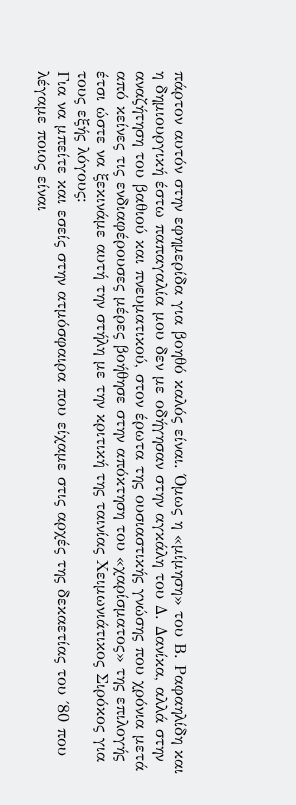πάρτον αυτόν στην εφημερίδα για βοηθό καλός είναι. Όμως η «μίμηση» του Β. Ραφαηλίδη και η δημιουργική έστω παπαγαλία μου δεν με οδήγησαν στην αγκάλη του Δ. Δανίκα, αλλά στην αναζήτηση του βαθιού και πνευματικού, στον έρωτα της ουσιαστικής γνώσης που χρόνια μετά από κείνες τις ενδιαφέρουσες μέρες βοήθησε στην απόκτηση του «χαρίσματος» της επιλογής έτσι ώστε να ξεκινάμε αυτή την στήλη με την κριτική της ταινίας Χειμωνιάτικος Σιρόκος για τους εξής λόγους:
Για να μπείτε και εσείς στην ατμόσφαιρα που είχαμε στις αρχές της δεκαετίας του ΄80 που λέγαμε ποιος είναι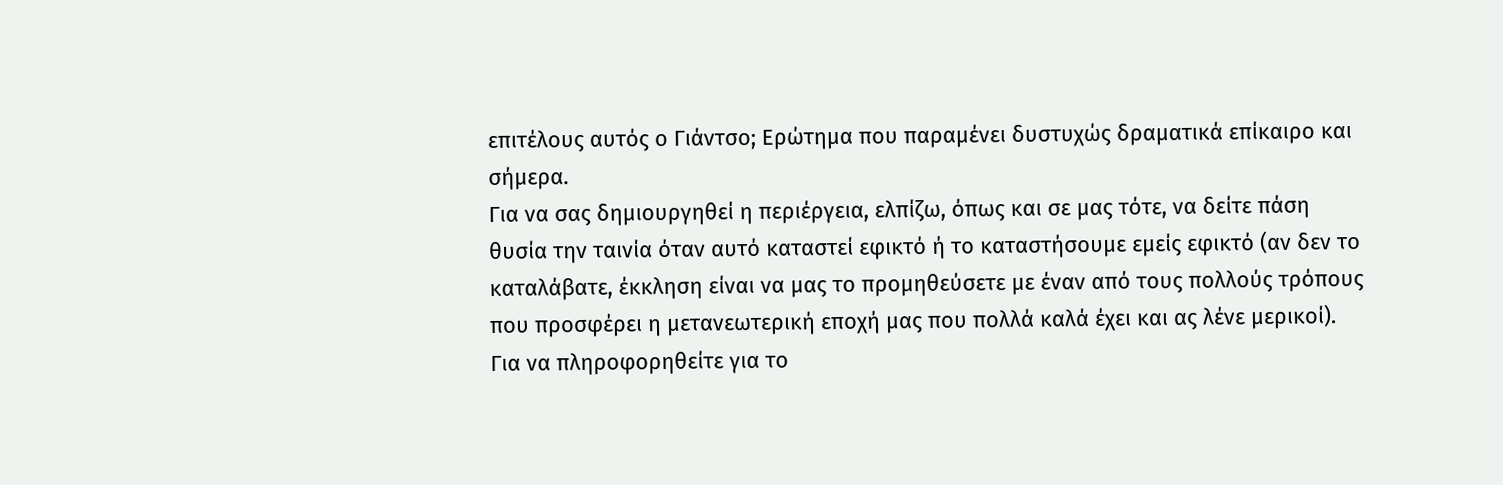επιτέλους αυτός ο Γιάντσο; Ερώτημα που παραμένει δυστυχώς δραματικά επίκαιρο και σήμερα.
Για να σας δημιουργηθεί η περιέργεια, ελπίζω, όπως και σε μας τότε, να δείτε πάση θυσία την ταινία όταν αυτό καταστεί εφικτό ή το καταστήσουμε εμείς εφικτό (αν δεν το καταλάβατε, έκκληση είναι να μας το προμηθεύσετε με έναν από τους πολλούς τρόπους που προσφέρει η μετανεωτερική εποχή μας που πολλά καλά έχει και ας λένε μερικοί).
Για να πληροφορηθείτε για το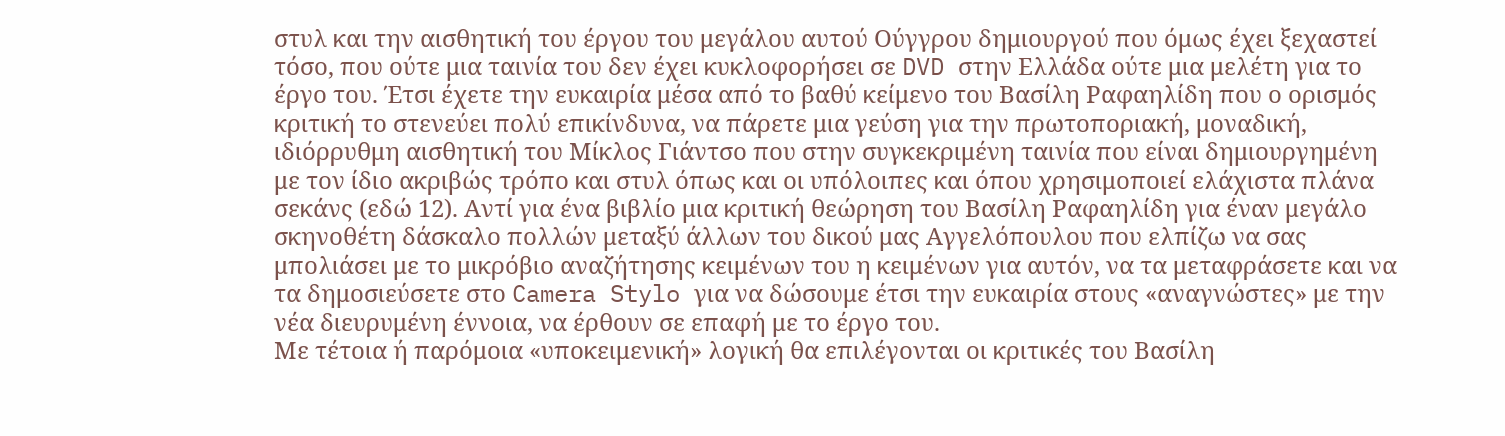στυλ και την αισθητική του έργου του μεγάλου αυτού Ούγγρου δημιουργού που όμως έχει ξεχαστεί τόσο, που ούτε μια ταινία του δεν έχει κυκλοφορήσει σε DVD στην Ελλάδα ούτε μια μελέτη για το έργο του. Έτσι έχετε την ευκαιρία μέσα από το βαθύ κείμενο του Βασίλη Ραφαηλίδη που ο ορισμός κριτική το στενεύει πολύ επικίνδυνα, να πάρετε μια γεύση για την πρωτοποριακή, μοναδική, ιδιόρρυθμη αισθητική του Μίκλος Γιάντσο που στην συγκεκριμένη ταινία που είναι δημιουργημένη με τον ίδιο ακριβώς τρόπο και στυλ όπως και οι υπόλοιπες και όπου χρησιμοποιεί ελάχιστα πλάνα σεκάνς (εδώ 12). Αντί για ένα βιβλίο μια κριτική θεώρηση του Βασίλη Ραφαηλίδη για έναν μεγάλο σκηνοθέτη δάσκαλο πολλών μεταξύ άλλων του δικού μας Αγγελόπουλου που ελπίζω να σας μπολιάσει με το μικρόβιο αναζήτησης κειμένων του η κειμένων για αυτόν, να τα μεταφράσετε και να τα δημοσιεύσετε στο Camera Stylo για να δώσουμε έτσι την ευκαιρία στους «αναγνώστες» με την νέα διευρυμένη έννοια, να έρθουν σε επαφή με το έργο του.
Με τέτοια ή παρόμοια «υποκειμενική» λογική θα επιλέγονται οι κριτικές του Βασίλη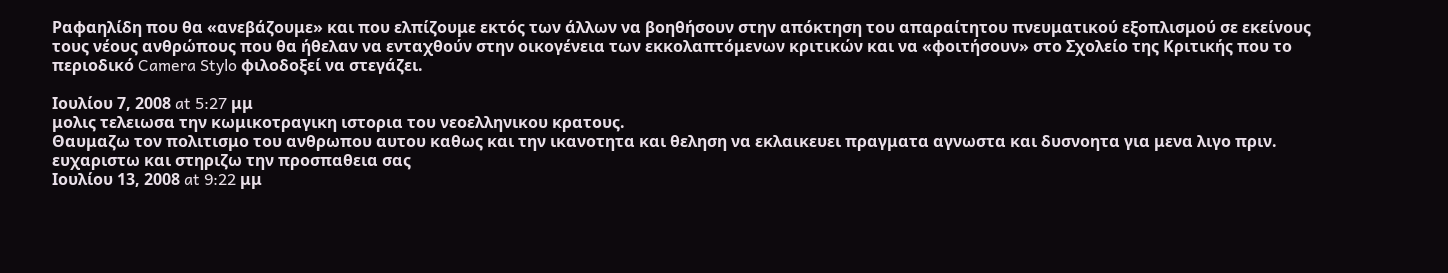Ραφαηλίδη που θα «ανεβάζουμε» και που ελπίζουμε εκτός των άλλων να βοηθήσουν στην απόκτηση του απαραίτητου πνευματικού εξοπλισμού σε εκείνους τους νέους ανθρώπους που θα ήθελαν να ενταχθούν στην οικογένεια των εκκολαπτόμενων κριτικών και να «φοιτήσουν» στο Σχολείο της Κριτικής που το περιοδικό Camera Stylo φιλοδοξεί να στεγάζει.

Ιουλίου 7, 2008 at 5:27 μμ
μολις τελειωσα την κωμικοτραγικη ιστορια του νεοελληνικου κρατους.
Θαυμαζω τον πολιτισμο του ανθρωπου αυτου καθως και την ικανοτητα και θεληση να εκλαικευει πραγματα αγνωστα και δυσνοητα για μενα λιγο πριν.
ευχαριστω και στηριζω την προσπαθεια σας
Ιουλίου 13, 2008 at 9:22 μμ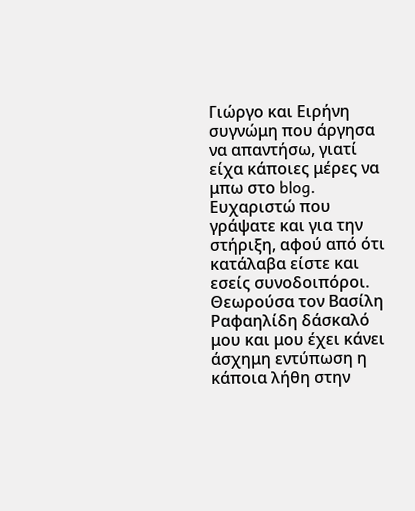Γιώργο και Ειρήνη συγνώμη που άργησα να απαντήσω, γιατί είχα κάποιες μέρες να μπω στο blog. Ευχαριστώ που γράψατε και για την στήριξη, αφού από ότι κατάλαβα είστε και εσείς συνοδοιπόροι. Θεωρούσα τον Βασίλη Ραφαηλίδη δάσκαλό μου και μου έχει κάνει άσχημη εντύπωση η κάποια λήθη στην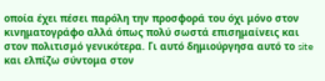οποία έχει πέσει παρόλη την προσφορά του όχι μόνο στον κινηματογράφο αλλά όπως πολύ σωστά επισημαίνεις και στον πολιτισμό γενικότερα. Γι αυτό δημιούργησα αυτό το site και ελπίζω σύντομα στον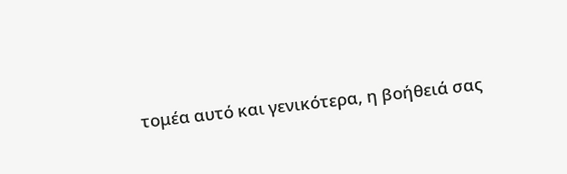τομέα αυτό και γενικότερα, η βοήθειά σας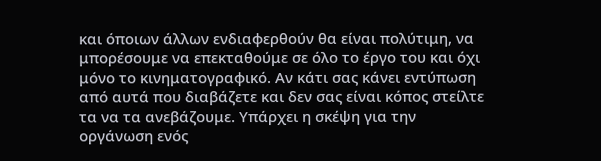και όποιων άλλων ενδιαφερθούν θα είναι πολύτιμη, να μπορέσουμε να επεκταθούμε σε όλο το έργο του και όχι μόνο το κινηματογραφικό. Αν κάτι σας κάνει εντύπωση από αυτά που διαβάζετε και δεν σας είναι κόπος στείλτε τα να τα ανεβάζουμε. Υπάρχει η σκέψη για την οργάνωση ενός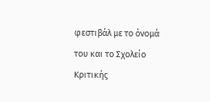φεστιβάλ με το όνομά του και το Σχολείο Κριτικής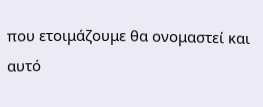που ετοιμάζουμε θα ονομαστεί και αυτό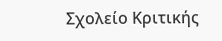Σχολείο Κριτικής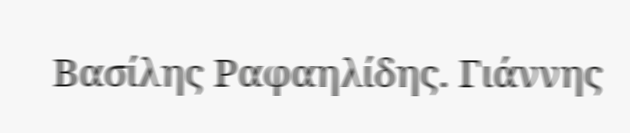Βασίλης Ραφαηλίδης. Γιάννης